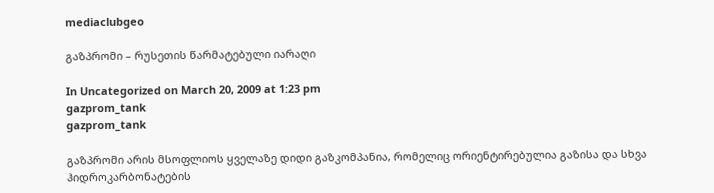mediaclubgeo

გაზპრომი – რუსეთის წარმატებული იარაღი

In Uncategorized on March 20, 2009 at 1:23 pm
gazprom_tank
gazprom_tank

გაზპრომი არის მსოფლიოს ყველაზე დიდი გაზკომპანია, რომელიც ორიენტირებულია გაზისა და სხვა ჰიდროკარბონატების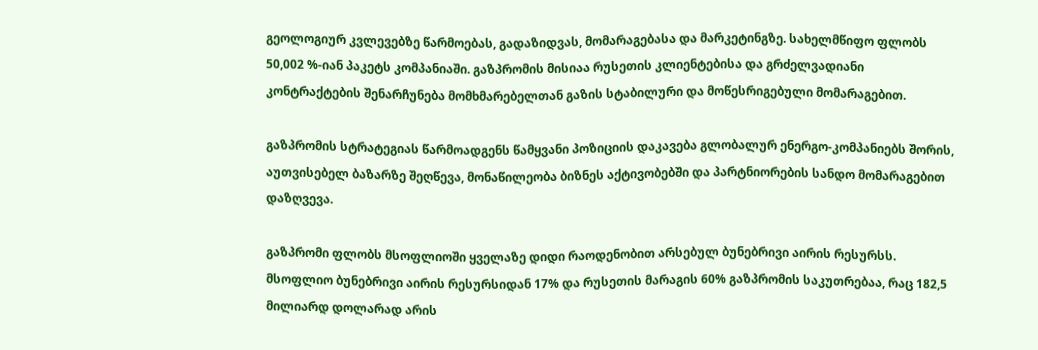გეოლოგიურ კვლევებზე წარმოებას, გადაზიდვას, მომარაგებასა და მარკეტინგზე. სახელმწიფო ფლობს 50,002 %-იან პაკეტს კომპანიაში. გაზპრომის მისიაა რუსეთის კლიენტებისა და გრძელვადიანი კონტრაქტების შენარჩუნება მომხმარებელთან გაზის სტაბილური და მოწესრიგებული მომარაგებით.

გაზპრომის სტრატეგიას წარმოადგენს წამყვანი პოზიციის დაკავება გლობალურ ენერგო-კომპანიებს შორის, აუთვისებელ ბაზარზე შეღწევა, მონაწილეობა ბიზნეს აქტივობებში და პარტნიორების სანდო მომარაგებით დაზღვევა.

გაზპრომი ფლობს მსოფლიოში ყველაზე დიდი რაოდენობით არსებულ ბუნებრივი აირის რესურსს. მსოფლიო ბუნებრივი აირის რესურსიდან 17% და რუსეთის მარაგის 60% გაზპრომის საკუთრებაა, რაც 182,5 მილიარდ დოლარად არის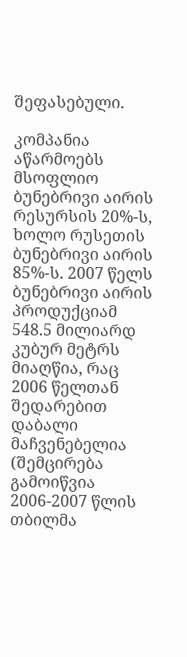შეფასებული.

კომპანია აწარმოებს მსოფლიო ბუნებრივი აირის რესურსის 20%-ს, ხოლო რუსეთის ბუნებრივი აირის 85%-ს. 2007 წელს ბუნებრივი აირის პროდუქციამ 548.5 მილიარდ კუბურ მეტრს მიაღწია, რაც 2006 წელთან შედარებით დაბალი მაჩვენებელია (შემცირება გამოიწვია 2006-2007 წლის თბილმა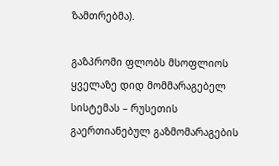ზამთრებმა).

გაზპრომი ფლობს მსოფლიოს ყველაზე დიდ მომმარაგებელ სისტემას – რუსეთის გაერთიანებულ გაზმომარაგების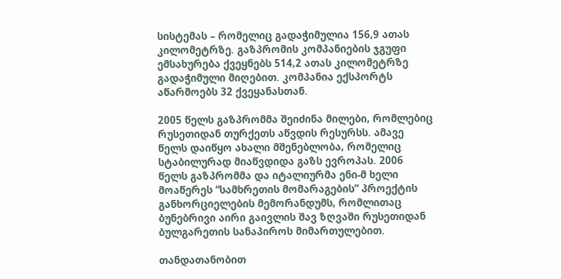სისტემას – რომელიც გადაჭიმულია 156,9 ათას კილომეტრზე. გაზპრომის კომპანიების ჯგუფი ემსახურება ქვეყნებს 514,2 ათას კილომეტრზე გადაჭიმული მიღებით. კომპანია ექსპორტს აწარმოებს 32 ქვეყანასთან.

2005 წელს გაზპრომმა შეიძინა მილები, რომლებიც რუსეთიდან თურქეთს აწვდის რესურსს. ამავე წელს დაიწყო ახალი მშენებლობა, რომელიც სტაბილურად მიაწვდიდა გაზს ევროპას. 2006 წელს გაზპრომმა და იტალიურმა ენი-მ ხელი მოაწერეს “სამხრეთის მომარაგების” პროექტის განხორციელების მემორანდუმს, რომლითაც ბუნებრივი აირი გაივლის შავ ზღვაში რუსეთიდან ბულგარეთის სანაპიროს მიმართულებით.

თანდათანობით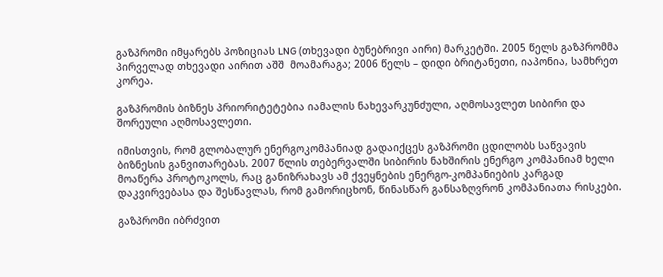გაზპრომი იმყარებს პოზიციას LNG (თხევადი ბუნებრივი აირი) მარკეტში. 2005 წელს გაზპრომმა პირველად თხევადი აირით აშშ  მოამარაგა; 2006 წელს – დიდი ბრიტანეთი, იაპონია, სამხრეთ კორეა.

გაზპრომის ბიზნეს პრიორიტეტებია იამალის ნახევარკუნძული, აღმოსავლეთ სიბირი და შორეული აღმოსავლეთი.

იმისთვის, რომ გლობალურ ენერგოკომპანიად გადაიქცეს გაზპრომი ცდილობს საწვავის ბიზნესის განვითარებას. 2007 წლის თებერვალში სიბირის ნახშირის ენერგო კომპანიამ ხელი მოაწერა პროტოკოლს, რაც განიზრახავს ამ ქვეყნების ენერგო-კომპანიების კარგად დაკვირვებასა და შესწავლას, რომ გამორიცხონ, წინასწარ განსაზღვრონ კომპანიათა რისკები.

გაზპრომი იბრძვით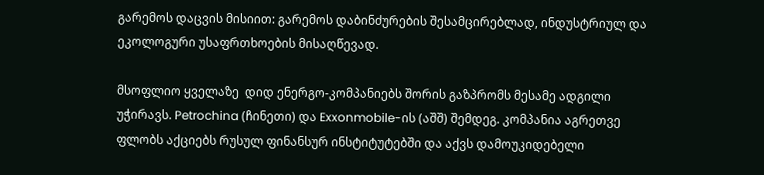გარემოს დაცვის მისიით: გარემოს დაბინძურების შესამცირებლად, ინდუსტრიულ და ეკოლოგური უსაფრთხოების მისაღწევად.

მსოფლიო ყველაზე  დიდ ენერგო-კომპანიებს შორის გაზპრომს მესამე ადგილი უჭირავს. Petrochina (ჩინეთი) და Exxonmobile-ის (აშშ) შემდეგ. კომპანია აგრეთვე ფლობს აქციებს რუსულ ფინანსურ ინსტიტუტებში და აქვს დამოუკიდებელი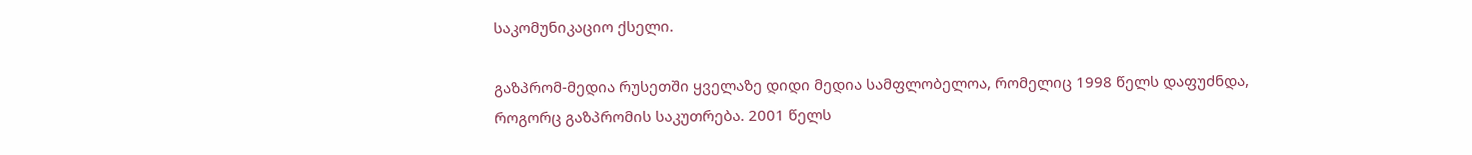საკომუნიკაციო ქსელი.

გაზპრომ-მედია რუსეთში ყველაზე დიდი მედია სამფლობელოა, რომელიც 1998 წელს დაფუძნდა, როგორც გაზპრომის საკუთრება. 2001 წელს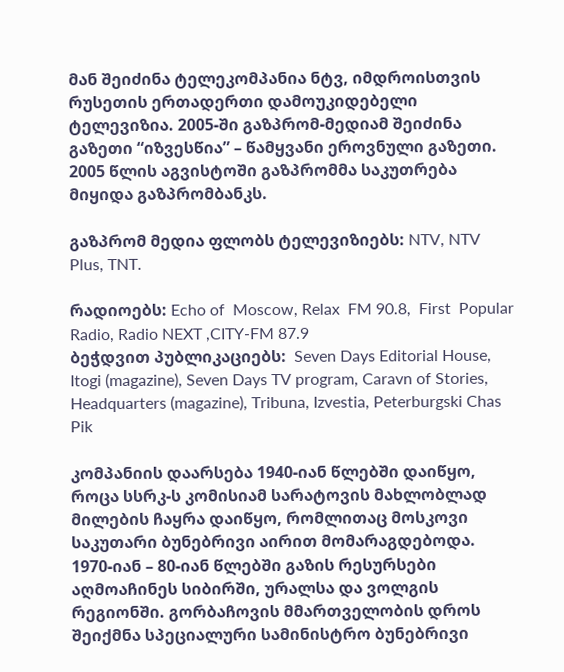მან შეიძინა ტელეკომპანია ნტვ, იმდროისთვის რუსეთის ერთადერთი დამოუკიდებელი ტელევიზია. 2005-ში გაზპრომ-მედიამ შეიძინა გაზეთი “იზვესწია” – წამყვანი ეროვნული გაზეთი. 2005 წლის აგვისტოში გაზპრომმა საკუთრება მიყიდა გაზპრომბანკს.

გაზპრომ მედია ფლობს ტელევიზიებს: NTV, NTV Plus, TNT.

რადიოებს: Echo of  Moscow, Relax  FM 90.8,  First  Popular Radio, Radio NEXT ,CITY-FM 87.9
ბეჭდვით პუბლიკაციებს:  Seven Days Editorial House, Itogi (magazine), Seven Days TV program, Caravn of Stories, Headquarters (magazine), Tribuna, Izvestia, Peterburgski Chas Pik

კომპანიის დაარსება 1940-იან წლებში დაიწყო, როცა სსრკ-ს კომისიამ სარატოვის მახლობლად მილების ჩაყრა დაიწყო, რომლითაც მოსკოვი საკუთარი ბუნებრივი აირით მომარაგდებოდა. 1970-იან – 80-იან წლებში გაზის რესურსები აღმოაჩინეს სიბირში, ურალსა და ვოლგის რეგიონში. გორბაჩოვის მმართველობის დროს შეიქმნა სპეციალური სამინისტრო ბუნებრივი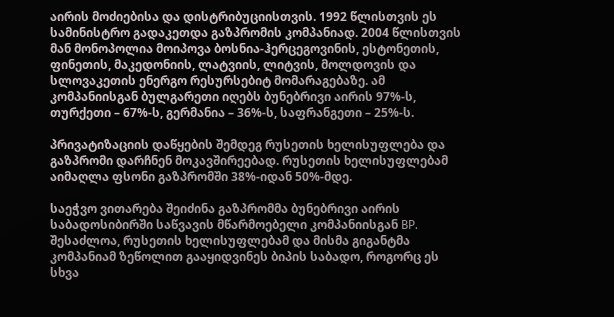აირის მოძიებისა და დისტრიბუციისთვის. 1992 წლისთვის ეს სამინისტრო გადაკეთდა გაზპრომის კომპანიად. 2004 წლისთვის მან მონოპოლია მოიპოვა ბოსნია-ჰერცეგოვინის, ესტონეთის, ფინეთის, მაკედონიის, ლატვიის, ლიტვის, მოლდოვის და სლოვაკეთის ენერგო რესურსებიტ მომარაგებაზე. ამ კომპანიისგან ბულგარეთი იღებს ბუნებრივი აირის 97%-ს, თურქეთი – 67%-ს, გერმანია – 36%-ს, საფრანგეთი – 25%-ს.

პრივატიზაციის დაწყების შემდეგ რუსეთის ხელისუფლება და გაზპრომი დარჩნენ მოკავშირეებად. რუსეთის ხელისუფლებამ აიმაღლა ფსონი გაზპრომში 38%-იდან 50%-მდე.

საეჭვო ვითარება შეიძინა გაზპრომმა ბუნებრივი აირის საბადოსიბირში საწვავის მწარმოებელი კომპანიისგან BP. შესაძლოა, რუსეთის ხელისუფლებამ და მისმა გიგანტმა კომპანიამ ზეწოლით გააყიდვინეს ბიპის საბადო, როგორც ეს სხვა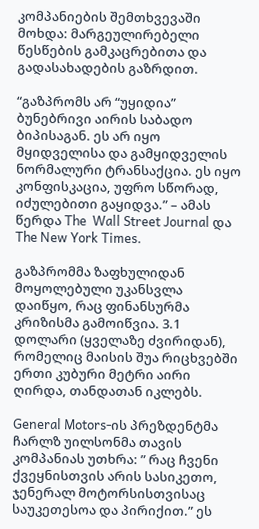კომპანიების შემთხვევაში მოხდა: მარგეულირებელი წესწების გამკაცრებითა და გადასახადების გაზრდით.

“გაზპრომს არ “უყიდია” ბუნებრივი აირის საბადო ბიპისაგან. ეს არ იყო მყიდველისა და გამყიდველის ნორმალური ტრანსაქცია. ეს იყო კონფისკაცია, უფრო სწორად, იძულებითი გაყიდვა.” – ამას წერდა The  Wall Street Journal და The New York Times.

გაზპრომმა ზაფხულიდან მოყოლებული უკანსვლა დაიწყო, რაც ფინანსურმა კრიზისმა გამოიწვია. 3.1 დოლარი (ყველაზე ძვირიდან), რომელიც მაისის შუა რიცხვებში ერთი კუბური მეტრი აირი ღირდა, თანდათან იკლებს.

General Motors-ის პრეზდენტმა ჩარლზ უილსონმა თავის კომპანიას უთხრა: ” რაც ჩვენი ქვეყნისთვის არის სასიკეთო, ჯენერალ მოტორსისთვისაც საუკეთესოა და პირიქით.” ეს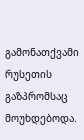გამონათქვამი რუსეთის გაზპრომსაც მოუხდებოდა.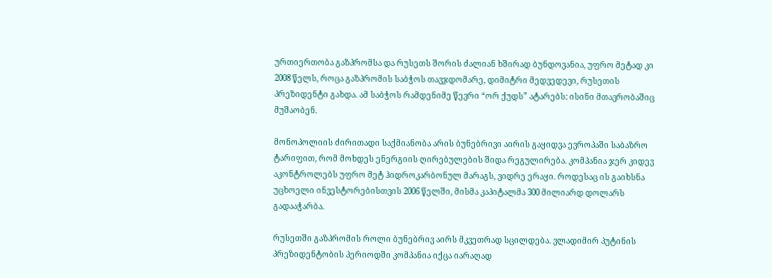ურთიერთობა გაზპრომსა და რუსეთს შორის ძალიან ხშირად ბუნდოვანია, უფრო მეტად კი 2008 წელს, როცა გაზპრომის საბჭოს თავჯდომარე, დიმიტრი მედვედევი, რუსეთის პრეზიდენტი გახდა. ამ საბჭოს რამდენიმე წევრი “ორ ქუდს” ატარებს: ისინი მთავრობაშიც მუშაობენ.

მონოპოლიის ძირითადი საქმიანობა არის ბუნებრივი აირის გაყიდვა ევროპაში საბაზრო ტარიფით, რომ მოხდეს ენერგიის ღირებულების შიდა რეგულირება. კომპანია ჯერ კიდევ აკონტროლებს უფრო მეტ ჰიდროკარბონულ მარაგს, ვიდრე ერაყი. როდესაც ის გაიხსნა უცხოელი ინვესტორებისთვის 2006 წელში, მისმა კაპიტალმა 300 მილიარდ დოლარს გადააჭარბა.

რუსეთში გაზპრომის როლი ბუნებრივ აირს მკვეთრად სცილდება. ვლადიმირ პუტინის პრეზიდენტობის პერიოდში კომპანია იქცა იარაღად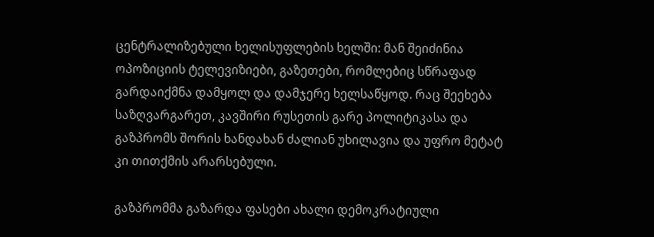ცენტრალიზებული ხელისუფლების ხელში: მან შეიძინია ოპოზიციის ტელევიზიები, გაზეთები, რომლებიც სწრაფად გარდაიქმნა დამყოლ და დამჯერე ხელსაწყოდ. რაც შეეხება საზღვარგარეთ, კავშირი რუსეთის გარე პოლიტიკასა და გაზპრომს შორის ხანდახან ძალიან უხილავია და უფრო მეტატ კი თითქმის არარსებული.

გაზპრომმა გაზარდა ფასები ახალი დემოკრატიული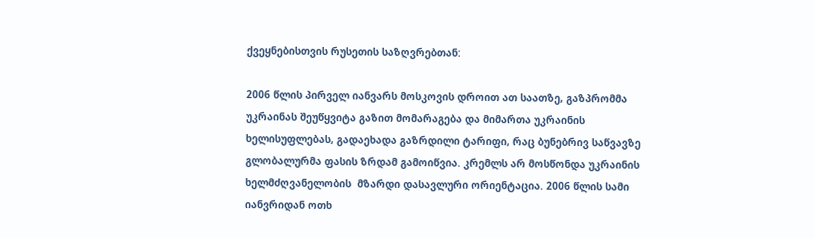ქვეყნებისთვის რუსეთის საზღვრებთან:

2006 წლის პირველ იანვარს მოსკოვის დროით ათ საათზე, გაზპრომმა უკრაინას შეუწყვიტა გაზით მომარაგება და მიმართა უკრაინის ხელისუფლებას, გადაეხადა გაზრდილი ტარიფი, რაც ბუნებრივ საწვავზე გლობალურმა ფასის ზრდამ გამოიწვია. კრემლს არ მოსწონდა უკრაინის ხელმძღვანელობის  მზარდი დასავლური ორიენტაცია. 2006 წლის სამი იანვრიდან ოთხ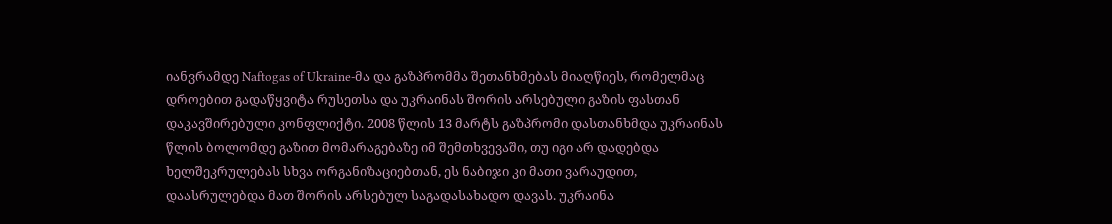იანვრამდე Naftogas of Ukraine-მა და გაზპრომმა შეთანხმებას მიაღწიეს, რომელმაც დროებით გადაწყვიტა რუსეთსა და უკრაინას შორის არსებული გაზის ფასთან დაკავშირებული კონფლიქტი. 2008 წლის 13 მარტს გაზპრომი დასთანხმდა უკრაინას წლის ბოლომდე გაზით მომარაგებაზე იმ შემთხვევაში, თუ იგი არ დადებდა ხელშეკრულებას სხვა ორგანიზაციებთან, ეს ნაბიჯი კი მათი ვარაუდით, დაასრულებდა მათ შორის არსებულ საგადასახადო დავას. უკრაინა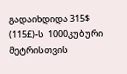გადაიხდიდა 315$ (115£)-ს  1000კუბური მეტრისთვის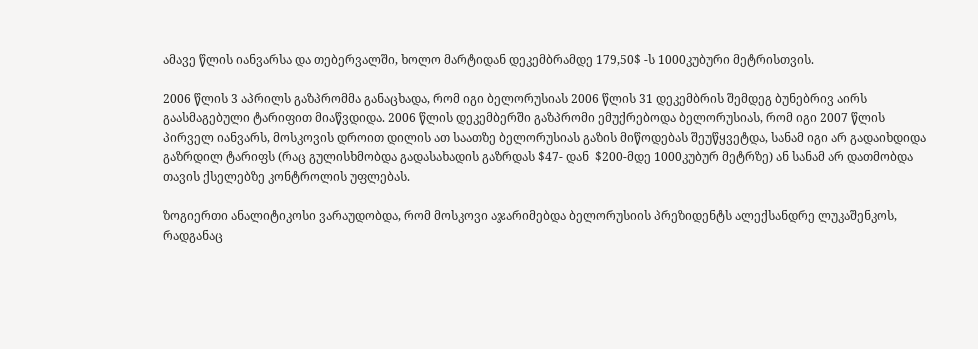ამავე წლის იანვარსა და თებერვალში, ხოლო მარტიდან დეკემბრამდე 179,50$ -ს 1000კუბური მეტრისთვის.

2006 წლის 3 აპრილს გაზპრომმა განაცხადა, რომ იგი ბელორუსიას 2006 წლის 31 დეკემბრის შემდეგ ბუნებრივ აირს გაასმაგებული ტარიფით მიაწვდიდა. 2006 წლის დეკემბერში გაზპრომი ემუქრებოდა ბელორუსიას, რომ იგი 2007 წლის პირველ იანვარს, მოსკოვის დროით დილის ათ საათზე ბელორუსიას გაზის მიწოდებას შეუწყვეტდა, სანამ იგი არ გადაიხდიდა გაზრდილ ტარიფს (რაც გულისხმობდა გადასახადის გაზრდას $47- დან  $200-მდე 1000კუბურ მეტრზე) ან სანამ არ დათმობდა თავის ქსელებზე კონტროლის უფლებას.

ზოგიერთი ანალიტიკოსი ვარაუდობდა, რომ მოსკოვი აჯარიმებდა ბელორუსიის პრეზიდენტს ალექსანდრე ლუკაშენკოს, რადგანაც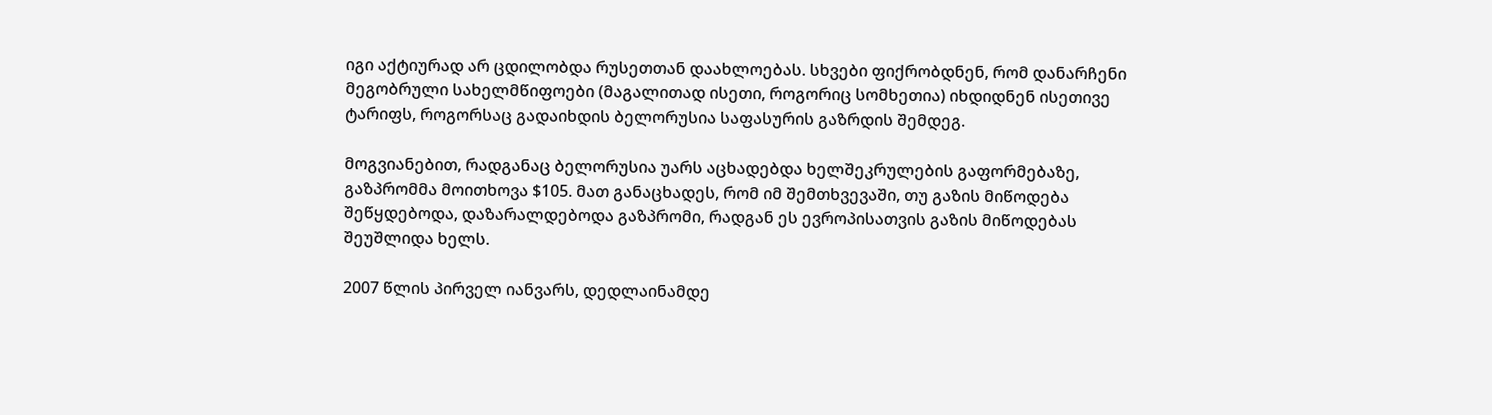იგი აქტიურად არ ცდილობდა რუსეთთან დაახლოებას. სხვები ფიქრობდნენ, რომ დანარჩენი მეგობრული სახელმწიფოები (მაგალითად ისეთი, როგორიც სომხეთია) იხდიდნენ ისეთივე ტარიფს, როგორსაც გადაიხდის ბელორუსია საფასურის გაზრდის შემდეგ.

მოგვიანებით, რადგანაც ბელორუსია უარს აცხადებდა ხელშეკრულების გაფორმებაზე, გაზპრომმა მოითხოვა $105. მათ განაცხადეს, რომ იმ შემთხვევაში, თუ გაზის მიწოდება შეწყდებოდა, დაზარალდებოდა გაზპრომი, რადგან ეს ევროპისათვის გაზის მიწოდებას შეუშლიდა ხელს.

2007 წლის პირველ იანვარს, დედლაინამდე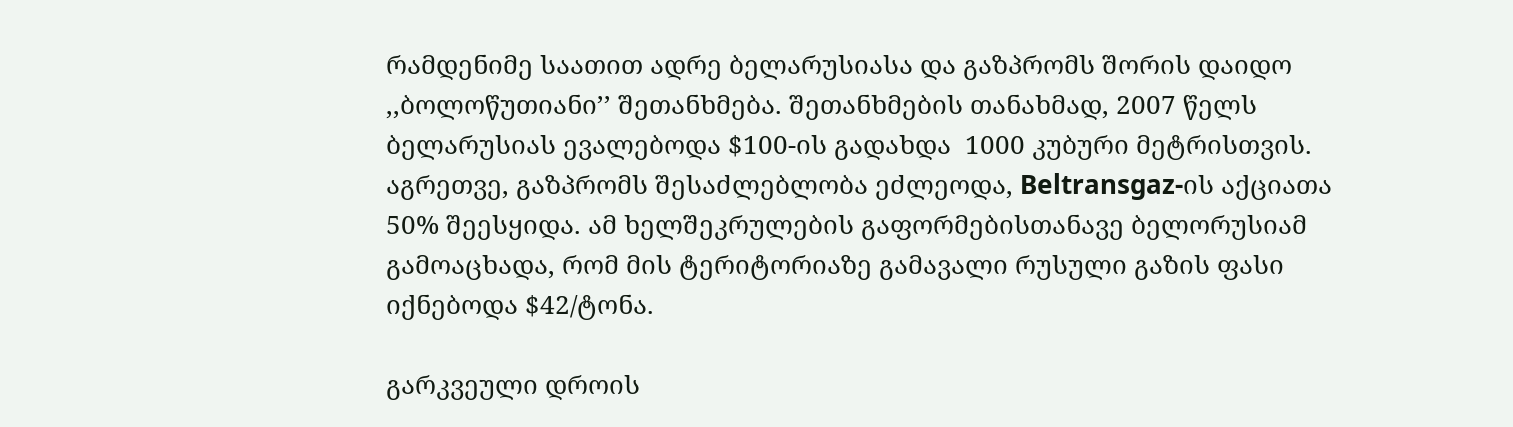რამდენიმე საათით ადრე ბელარუსიასა და გაზპრომს შორის დაიდო ,,ბოლოწუთიანი’’ შეთანხმება. შეთანხმების თანახმად, 2007 წელს ბელარუსიას ევალებოდა $100-ის გადახდა  1000 კუბური მეტრისთვის. აგრეთვე, გაზპრომს შესაძლებლობა ეძლეოდა, Beltransgaz-ის აქციათა 50% შეესყიდა. ამ ხელშეკრულების გაფორმებისთანავე ბელორუსიამ გამოაცხადა, რომ მის ტერიტორიაზე გამავალი რუსული გაზის ფასი იქნებოდა $42/ტონა.

გარკვეული დროის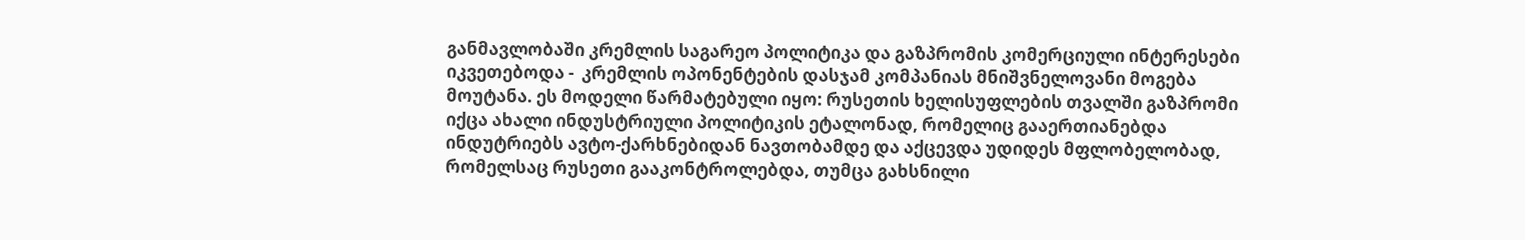განმავლობაში კრემლის საგარეო პოლიტიკა და გაზპრომის კომერციული ინტერესები იკვეთებოდა -  კრემლის ოპონენტების დასჯამ კომპანიას მნიშვნელოვანი მოგება მოუტანა. ეს მოდელი წარმატებული იყო: რუსეთის ხელისუფლების თვალში გაზპრომი იქცა ახალი ინდუსტრიული პოლიტიკის ეტალონად, რომელიც გააერთიანებდა ინდუტრიებს ავტო-ქარხნებიდან ნავთობამდე და აქცევდა უდიდეს მფლობელობად, რომელსაც რუსეთი გააკონტროლებდა, თუმცა გახსნილი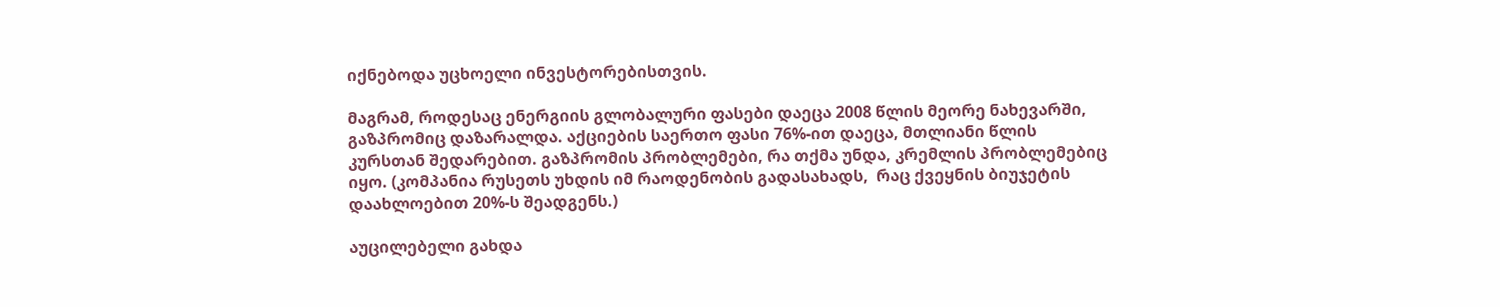იქნებოდა უცხოელი ინვესტორებისთვის.

მაგრამ, როდესაც ენერგიის გლობალური ფასები დაეცა 2008 წლის მეორე ნახევარში, გაზპრომიც დაზარალდა. აქციების საერთო ფასი 76%-ით დაეცა, მთლიანი წლის კურსთან შედარებით. გაზპრომის პრობლემები, რა თქმა უნდა, კრემლის პრობლემებიც იყო. (კომპანია რუსეთს უხდის იმ რაოდენობის გადასახადს,  რაც ქვეყნის ბიუჯეტის დაახლოებით 20%-ს შეადგენს.)

აუცილებელი გახდა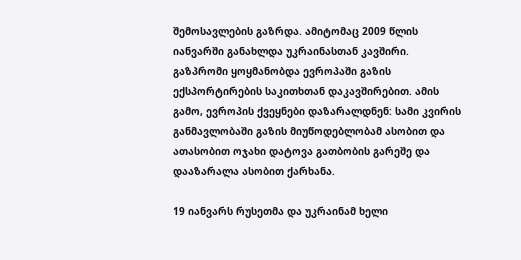შემოსავლების გაზრდა. ამიტომაც 2009 წლის იანვარში განახლდა უკრაინასთან კავშირი. გაზპრომი ყოყმანობდა ევროპაში გაზის ექსპორტირების საკითხთან დაკავშირებით. ამის გამო, ევროპის ქვეყნები დაზარალდნენ: სამი კვირის განმავლობაში გაზის მიუწოდებლობამ ასობით და ათასობით ოჯახი დატოვა გათბობის გარეშე და დააზარალა ასობით ქარხანა.

19 იანვარს რუსეთმა და უკრაინამ ხელი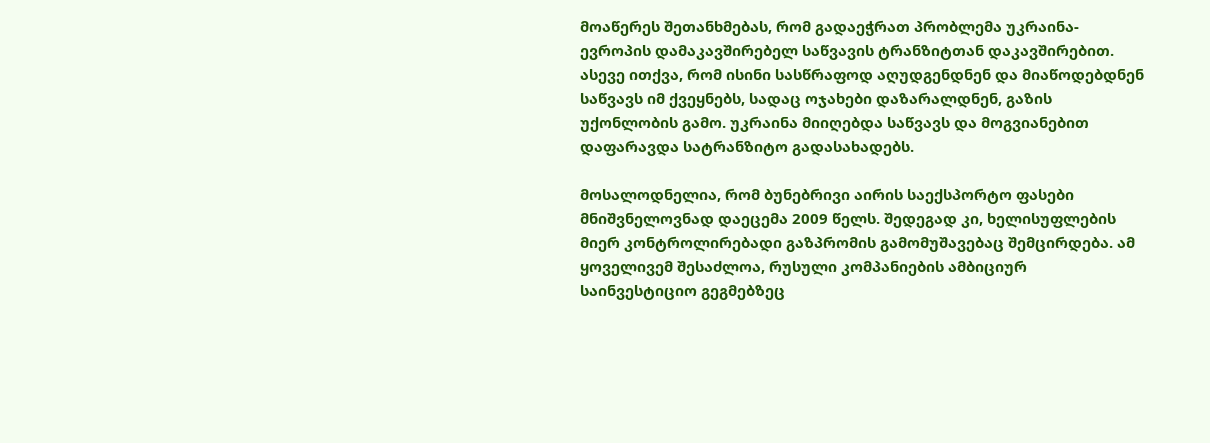მოაწერეს შეთანხმებას, რომ გადაეჭრათ პრობლემა უკრაინა-ევროპის დამაკავშირებელ საწვავის ტრანზიტთან დაკავშირებით. ასევე ითქვა, რომ ისინი სასწრაფოდ აღუდგენდნენ და მიაწოდებდნენ საწვავს იმ ქვეყნებს, სადაც ოჯახები დაზარალდნენ, გაზის უქონლობის გამო. უკრაინა მიიღებდა საწვავს და მოგვიანებით დაფარავდა სატრანზიტო გადასახადებს.

მოსალოდნელია, რომ ბუნებრივი აირის საექსპორტო ფასები მნიშვნელოვნად დაეცემა 2009 წელს. შედეგად კი, ხელისუფლების მიერ კონტროლირებადი გაზპრომის გამომუშავებაც შემცირდება. ამ ყოველივემ შესაძლოა, რუსული კომპანიების ამბიციურ საინვესტიციო გეგმებზეც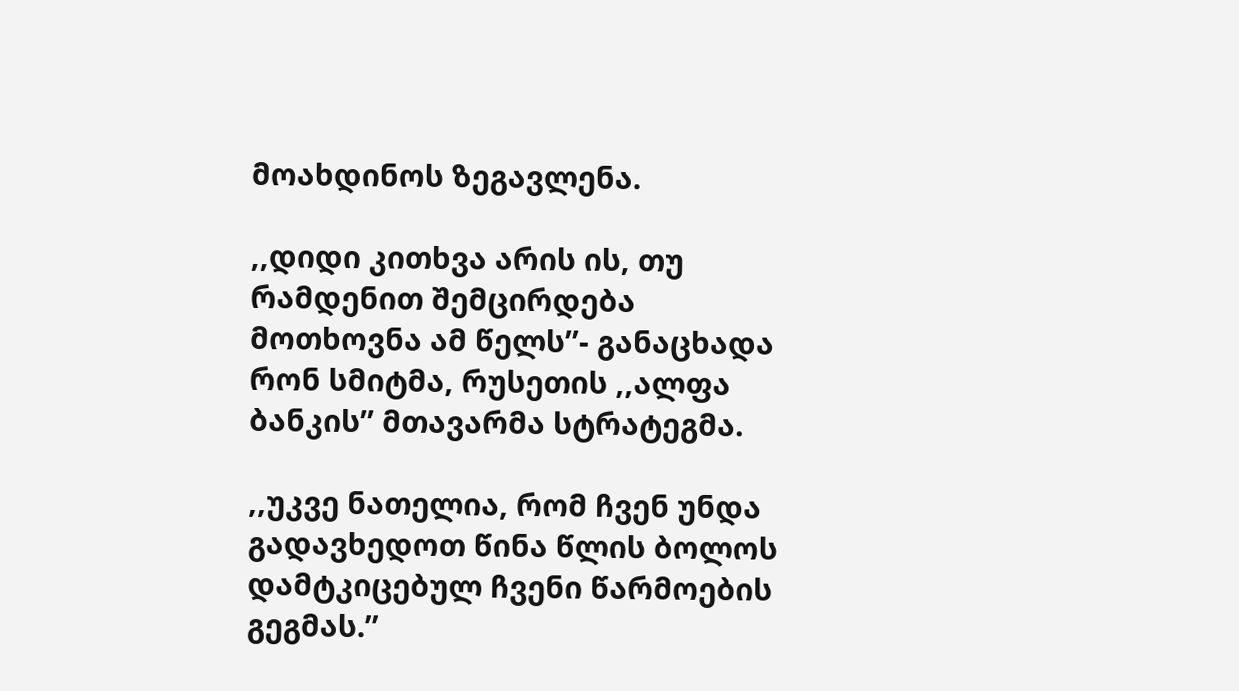მოახდინოს ზეგავლენა.

,,დიდი კითხვა არის ის, თუ რამდენით შემცირდება მოთხოვნა ამ წელს’’- განაცხადა რონ სმიტმა, რუსეთის ,,ალფა ბანკის’’ მთავარმა სტრატეგმა.

,,უკვე ნათელია, რომ ჩვენ უნდა გადავხედოთ წინა წლის ბოლოს დამტკიცებულ ჩვენი წარმოების გეგმას.’’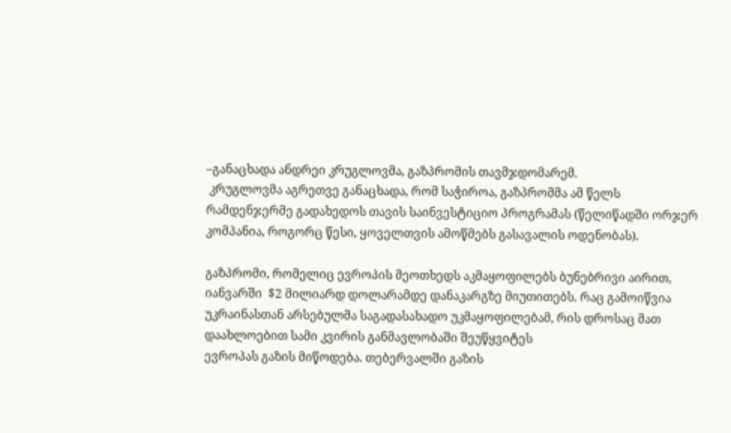–განაცხადა ანდრეი კრუგლოვმა, გაზპრომის თავმჯდომარემ.
 კრუგლოვმა აგრეთვე განაცხადა, რომ საჭიროა, გაზპრომმა ამ წელს რამდენჯერმე გადახედოს თავის საინვესტიციო პროგრამას (წელიწადში ორჯერ კომპანია, როგორც წესი, ყოველთვის ამოწმებს გასავალის ოდენობას).

გაზპრომი, რომელიც ევროპის მეოთხედს აკმაყოფილებს ბუნებრივი აირით, იანვარში  $2 მილიარდ დოლარამდე დანაკარგზე მიუთითებს. რაც გამოიწვია უკრაინასთან არსებულმა საგადასახადო უკმაყოფილებამ, რის დროსაც მათ დაახლოებით სამი კვირის განმავლობაში შეუწყვიტეს
ევროპას გაზის მიწოდება. თებერვალში გაზის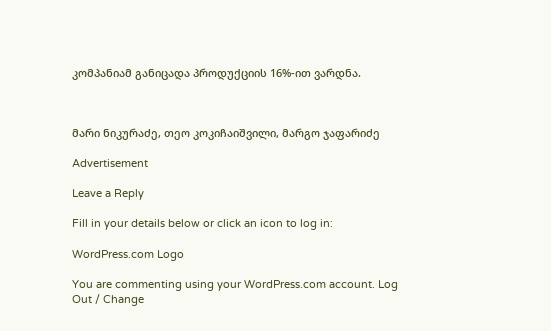კომპანიამ განიცადა პროდუქციის 16%-ით ვარდნა.



მარი ნიკურაძე, თეო კოკიჩაიშვილი, მარგო ჯაფარიძე

Advertisement

Leave a Reply

Fill in your details below or click an icon to log in:

WordPress.com Logo

You are commenting using your WordPress.com account. Log Out / Change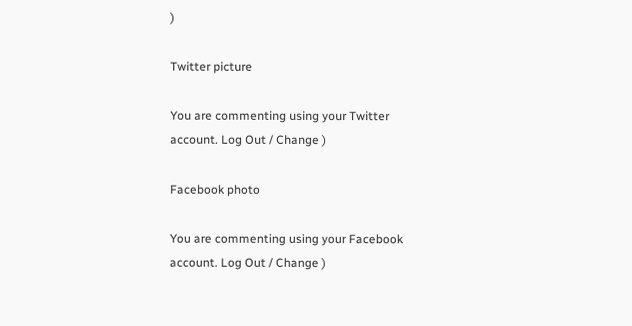)

Twitter picture

You are commenting using your Twitter account. Log Out / Change )

Facebook photo

You are commenting using your Facebook account. Log Out / Change )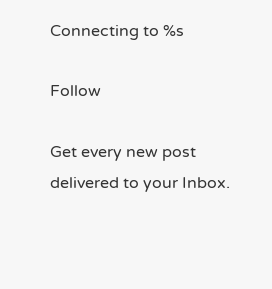Connecting to %s

Follow

Get every new post delivered to your Inbox.